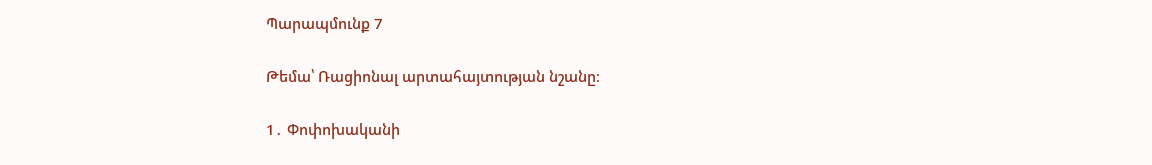Պարապմունք 7

Թեմա՝ Ռացիոնալ արտահայտության նշանը։

1․ Փոփոխականի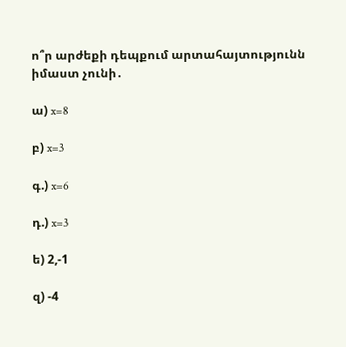ո՞ր արժեքի դեպքում արտահայտությունն իմաստ չունի․

ա) x=8

բ) x=3

գ.) x=6

դ.) x=3

ե) 2,-1

զ) -4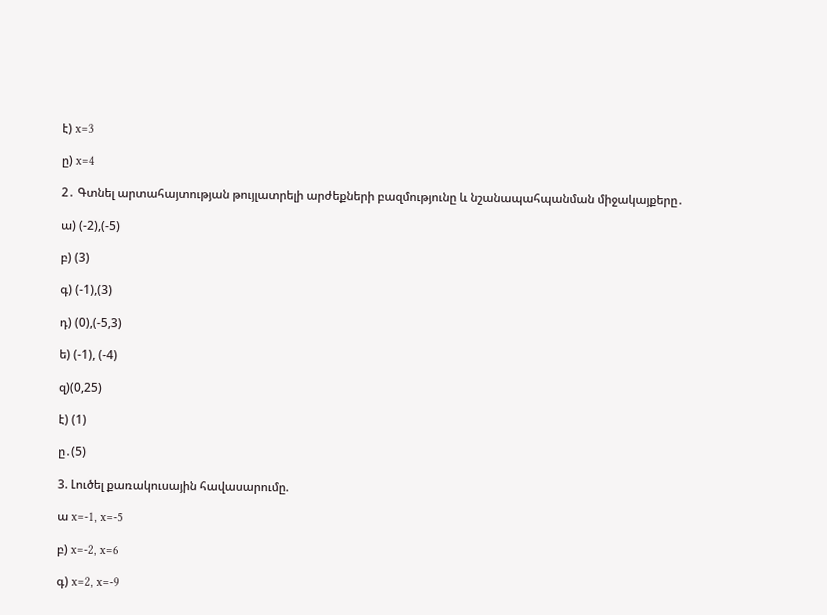է) x=3

ը) x=4

2․ Գտնել արտահայտության թույլատրելի արժեքների բազմությունը և նշանապահպանման միջակայքերը․

ա) (-2),(-5)

բ) (3)

գ) (-1),(3)

դ) (0),(-5,3)

ե) (-1), (-4)

զ)(0,25)

է) (1)

ը․(5)

3. Լուծել քառակուսային հավասարումը.

ա x=-1, x=-5

բ) x=-2, x=6

գ) x=2, x=-9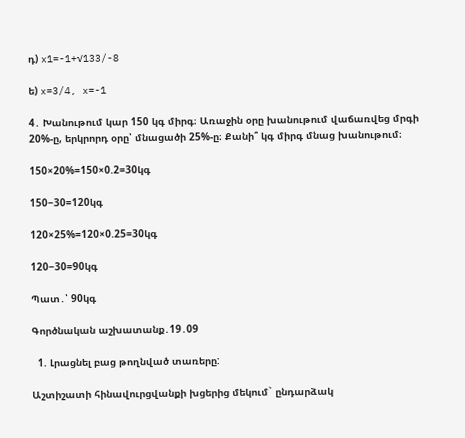դ) x1=-1+√133/-8

ե) x=3/4, x=-1

4․ Խանութում կար 150 կգ միրգ։ Առաջին օրը խանութում վաճառվեց մրգի 20%-ը, երկրորդ օրը՝ մնացածի 25%-ը։ Քանի՞ կգ միրգ մնաց խանութում։

150×20%=150×0.2=30կգ

150−30=120կգ

120×25%=120×0.25=30կգ

120−30=90կգ

Պատ․՝ 90կգ

Գործնական աշխատանք․19․09

  1. Լրացնել բաց թողնված տառերը:

Աշտիշատի հինավուրցվանքի խցերից մեկում` ընդարձակ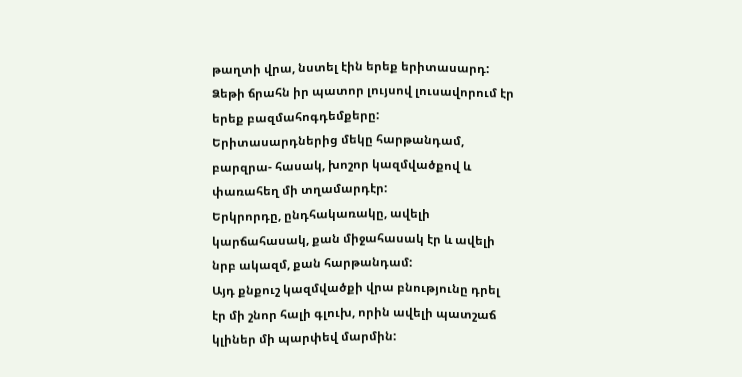թաղտի վրա, նստել էին երեք երիտասարդ:
Ձեթի ճրահն իր պատոր լույսով լուսավորում էր երեք բազմահոգդեմքերը:
Երիտասարդներից մեկը հարթանդամ, բարզրա- հասակ, խոշոր կազմվածքով և փառահեղ մի տղամարդէր:
Երկրորդը, ընդհակառակը, ավելի կարճահասակ, քան միջահասակ էր և ավելի նրբ ակազմ, քան հարթանդամ:
Այդ քնքուշ կազմվածքի վրա բնությունը դրել էր մի շնոր հալի գլուխ, որին ավելի պատշաճ կլիներ մի պարփեվ մարմին: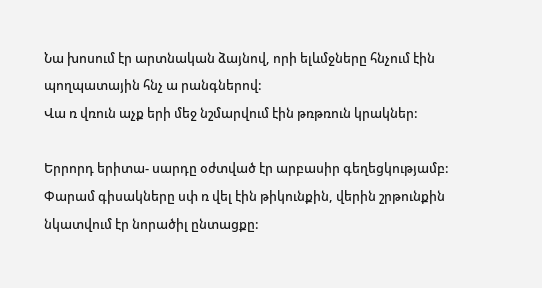Նա խոսում էր արտնական ձայնով, որի ելևմջները հնչում էին պողպատային հնչ ա րանգներով:
Վա ռ վռուն աչք երի մեջ նշմարվում էին թռթռուն կրակներ:

Երրորդ երիտա- սարդը օժտված էր արբասիր գեղեցկությամբ:
Փարամ գիսակները սփ ռ վել էին թիկունքին, վերին շրթունքին նկատվում էր նորածիլ ընտացքը: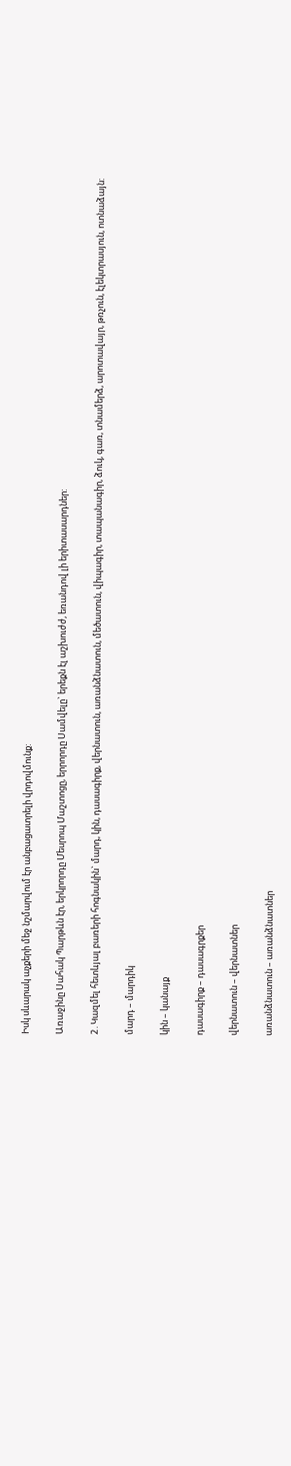Իսկ սևարակ աչքերի մեջ նշմարվում էր անբացատրելի վրդովմունք:

Առաջինը Սահակ Պարթևն էր, երկրորդը Մեսրոպ Մաշտոցը, երրորդը Սամվելը` երեքն էլ աշխուժժ, եռանդով լի երիտասարդներ:

2․Կազմել հետևյալ բառերի հոգնակին` մարդ, կին, դասագիրք, վերնատուն, առանձնատուն, մեծատուն, վիպագիր, տապանագիր, ձուկ, գառ, տնամերձ, արոտավայր, թռչուն, էլեկտրասյուն, ոտնաձայն:

մարդ – մարդիկ

կին – կանայք

դասագիրք – դասագրքեր

վերնատուն – վերնատներ

առանձնատուն – առանձնատներ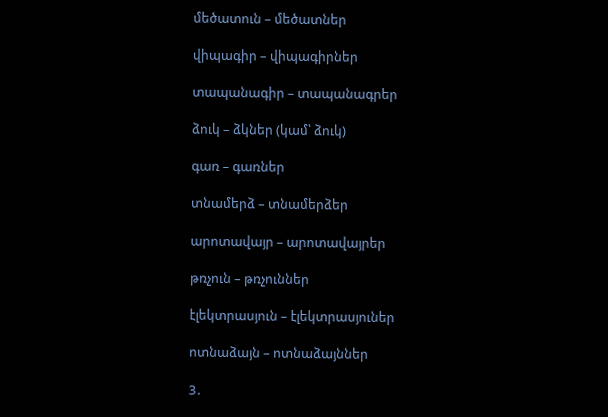մեծատուն – մեծատներ

վիպագիր – վիպագիրներ

տապանագիր – տապանագրեր

ձուկ – ձկներ (կամ՝ ձուկ)

գառ – գառներ

տնամերձ – տնամերձեր

արոտավայր – արոտավայրեր

թռչուն – թռչուններ

էլեկտրասյուն – էլեկտրասյուներ

ոտնաձայն – ոտնաձայններ

3․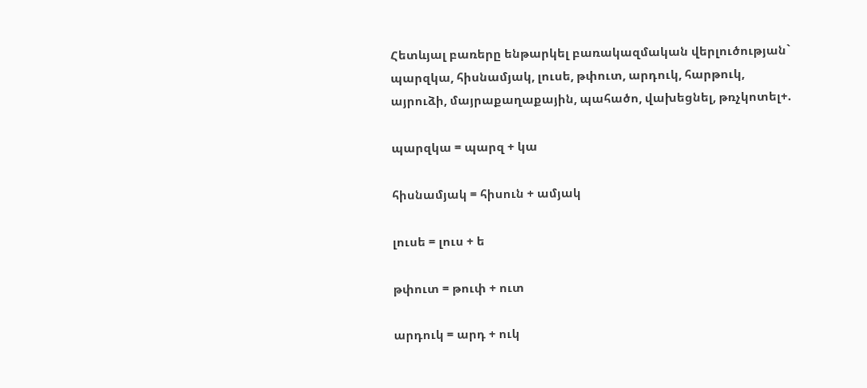Հետևյալ բառերը ենթարկել բառակազմական վերլուծության` պարզկա, հիսնամյակ, լուսե, թփուտ, արդուկ, հարթուկ, այրուձի, մայրաքաղաքային, պահածո, վախեցնել, թռչկոտել+.

պարզկա = պարզ + կա

հիսնամյակ = հիսուն + ամյակ

լուսե = լուս + ե

թփուտ = թուփ + ուտ

արդուկ = արդ + ուկ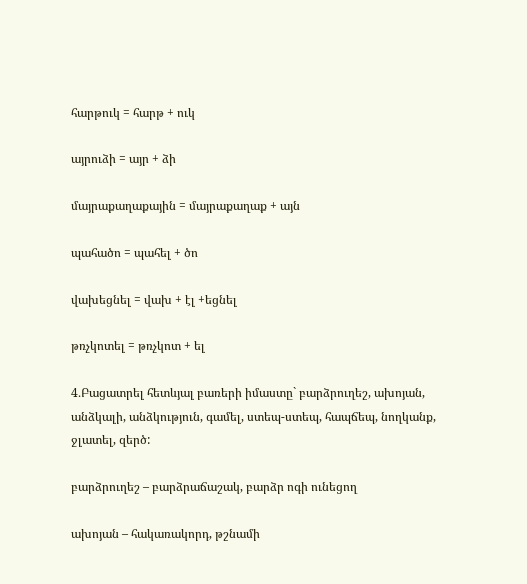հարթուկ = հարթ + ուկ

այրուձի = այր + ձի

մայրաքաղաքային = մայրաքաղաք + այն

պահածո = պահել + ծո

վախեցնել = վախ + էլ +եցնել

թռչկոտել = թռչկոտ + ել

4․Բացատրել հետևյալ բառերի իմաստը` բարձրուղեշ, ախոյան, անձկալի, անձկություն, գամել, ստեպ-ստեպ, հապճեպ, նողկանք, ջլատել, զերծ:

բարձրուղեշ – բարձրաճաշակ, բարձր ոգի ունեցող

ախոյան – հակառակորդ, թշնամի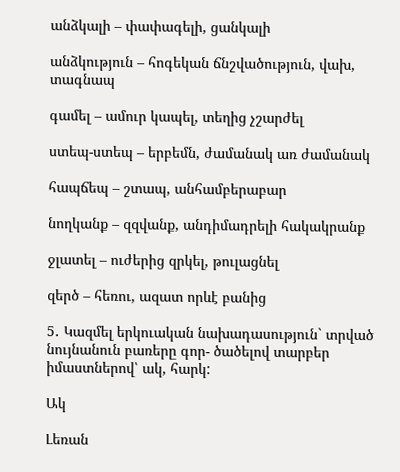անձկալի – փափագելի, ցանկալի

անձկություն – հոգեկան ճնշվածություն, վախ, տագնապ

գամել – ամուր կապել, տեղից չշարժել

ստեպ-ստեպ – երբեմն, ժամանակ առ ժամանակ

հապճեպ – շտապ, անհամբերաբար

նողկանք – զզվանք, անդիմադրելի հակակրանք

ջլատել – ուժերից զրկել, թուլացնել

զերծ – հեռու, ազատ որևէ բանից

5․ Կազմել երկուական նախադասություն` տրված նույնանուն բառերը գոր- ծածելով տարբեր իմաստներով՝ ակ, հարկ:

Ակ

Լեռան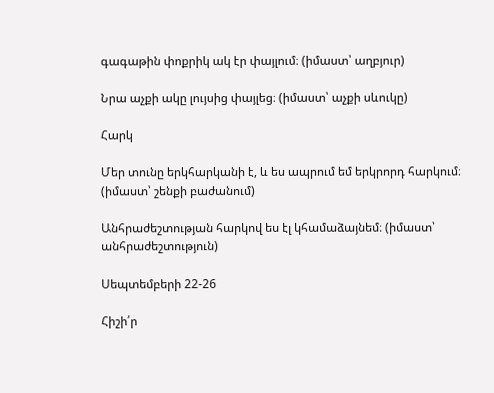գագաթին փոքրիկ ակ էր փայլում։ (իմաստ՝ աղբյուր)

Նրա աչքի ակը լույսից փայլեց։ (իմաստ՝ աչքի սևուկը)

Հարկ

Մեր տունը երկհարկանի է, և ես ապրում եմ երկրորդ հարկում։ (իմաստ՝ շենքի բաժանում)

Անհրաժեշտության հարկով ես էլ կհամաձայնեմ։ (իմաստ՝ անհրաժեշտություն)

Սեպտեմբերի 22-26

Հիշի՛ր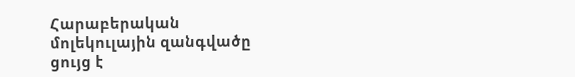Հարաբերական մոլեկուլային զանգվածը ցույց է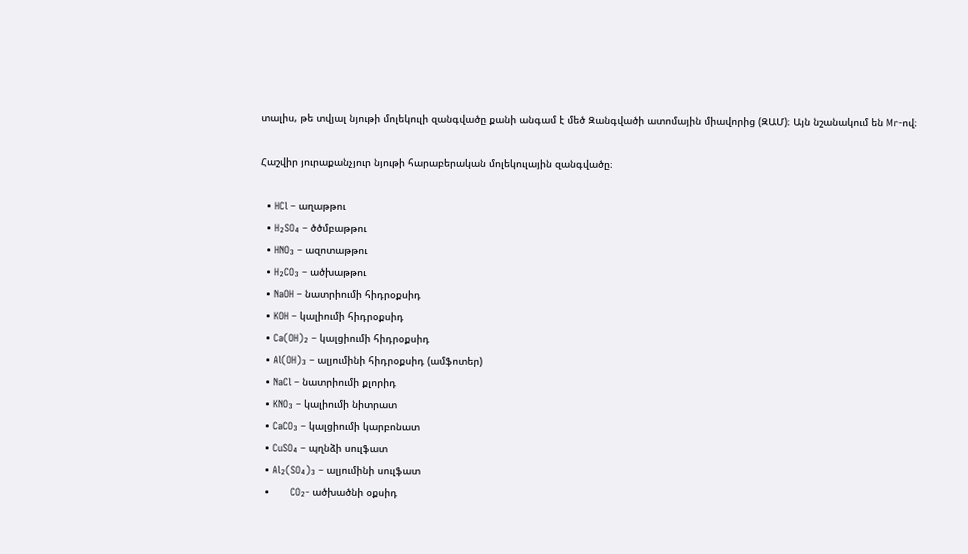տալիս, թե տվյալ նյութի մոլեկուլի զանգվածը քանի անգամ է մեծ Զանգվածի ատոմային միավորից (ԶԱՄ)։ Այն նշանակում են Mr-ով։

Հաշվիր յուրաքանչյուր նյութի հարաբերական մոլեկուլային զանգվածը։

  • HCl – աղաթթու
  • H₂SO₄ – ծծմբաթթու
  • HNO₃ – ազոտաթթու
  • H₂CO₃ – ածխաթթու
  • NaOH – նատրիումի հիդրօքսիդ
  • KOH – կալիումի հիդրօքսիդ
  • Ca(OH)₂ – կալցիումի հիդրօքսիդ
  • Al(OH)₃ – ալյումինի հիդրօքսիդ (ամֆոտեր)
  • NaCl – նատրիումի քլորիդ
  • KNO₃ – կալիումի նիտրատ
  • CaCO₃ – կալցիումի կարբոնատ
  • CuSO₄ – պղնձի սուլֆատ
  • Al₂(SO₄)₃ – ալյումինի սուլֆատ
  •       CO₂- ածխածնի օքսիդ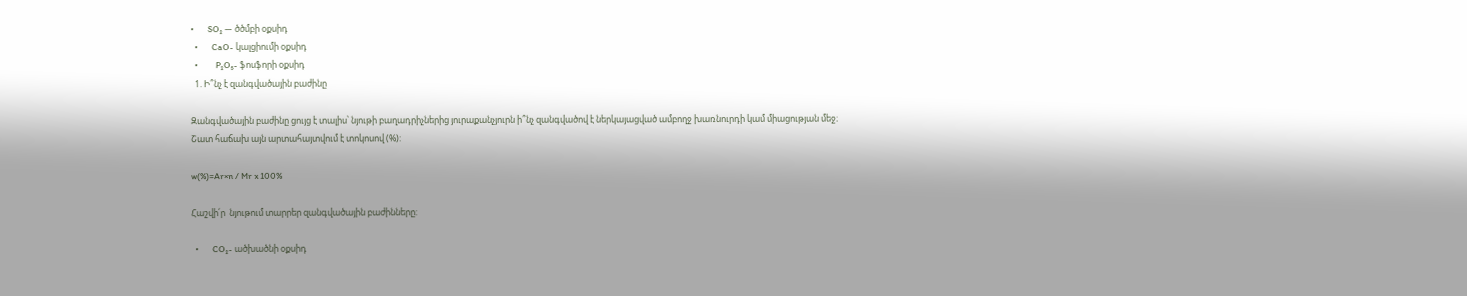•       SO₂ — ծծմբի օքսիդ
  •       CaO- կալցիումի օքսիդ
  •         P₂O₅- ֆոսֆորի օքսիդ
  1. Ի՞նչ է զանգվածային բաժինը

Զանգվածային բաժինը ցույց է տալիս՝ նյութի բաղադրիչներից յուրաքանչյուրն ի՞նչ զանգվածով է ներկայացված ամբողջ խառնուրդի կամ միացության մեջ։
Շատ հաճախ այն արտահայտվում է տոկոսով (%):

w(%)=Ar×n / Mr x 100%

Հաշվի՛ր  նյութում տարրեր զանգվածային բաժինները:

  •       CO₂- ածխածնի օքսիդ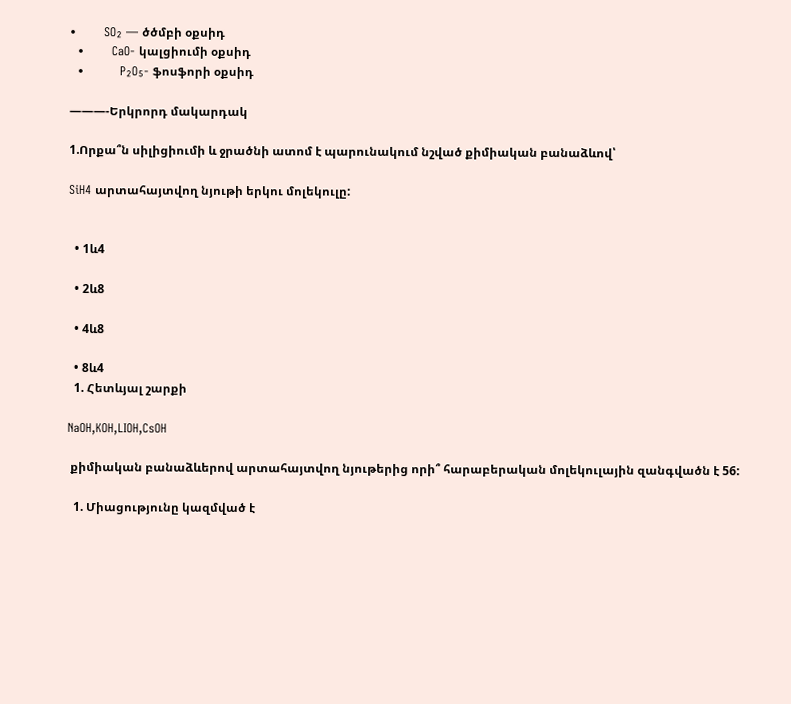•       SO₂ — ծծմբի օքսիդ
  •       CaO- կալցիումի օքսիդ
  •         P₂O₅- ֆոսֆորի օքսիդ

———-Երկրորդ մակարդակ

1.Որքա՞ն սիլիցիումի և ջրածնի ատոմ է պարունակում նշված քիմիական բանաձևով՝

SiH4 արտահայտվող նյութի երկու մոլեկուլը:


  • 1և4

  • 2և8

  • 4և8

  • 8և4
  1. Հետևյալ շարքի

NaOH,KOH,LIOH,CsOH

 քիմիական բանաձևերով արտահայտվող նյութերից որի՞ հարաբերական մոլեկուլային զանգվածն է 56:

  1. Միացությունը կազմված է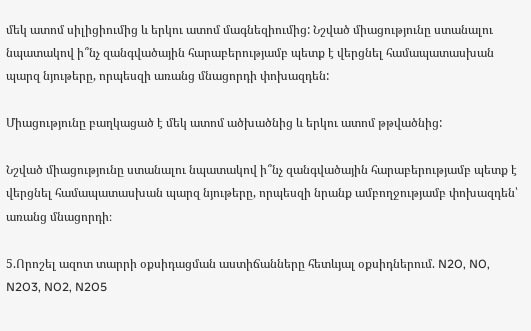մեկ ատոմ սիլիցիումից և երկու ատոմ մագնեզիումից: Նշված միացությունը ստանալու նպատակով ի՞նչ զանգվածային հարաբերությամբ պետք է վերցնել համապատասխան պարզ նյութերը, որպեսզի առանց մնացորդի փոխազդեն:

Միացությունը բաղկացած է մեկ ատոմ ածխածնից և երկու ատոմ թթվածնից:

Նշված միացությունը ստանալու նպատակով ի՞նչ զանգվածային հարաբերությամբ պետք է վերցնել համապատասխան պարզ նյութերը, որպեսզի նրանք ամբողջությամբ փոխազդեն՝ առանց մնացորդի։

5.Որոշել ազոտ տարրի օքսիդացման աստիճանները հետևյալ օքսիդներում. N2O, NO, N2O3, NO2, N2O5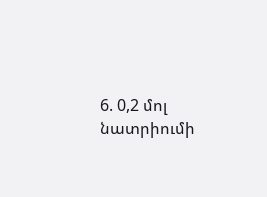6. 0,2 մոլ նատրիումի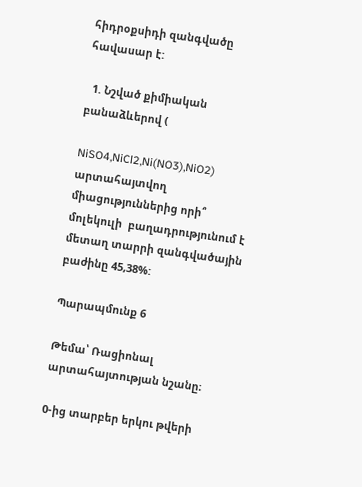հիդրօքսիդի զանգվածը հավասար է:

  1. Նշված քիմիական բանաձևերով (

NiSO4,NiCl2,Ni(NO3),NiO2) արտահայտվող միացություններից որի՞ մոլեկուլի  բաղադրությունում է մետաղ տարրի զանգվածային բաժինը 45,38%:

Պարապմունք 6

Թեմա՝ Ռացիոնալ արտահայտության նշանը։

0-ից տարբեր երկու թվերի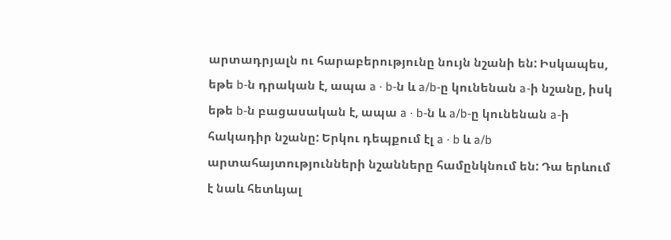արտադրյալն ու հարաբերությունը նույն նշանի են: Իսկապես, եթե b-ն դրական է, ապա a · b-ն և a/b-ը կունենան a-ի նշանը, իսկ եթե b-ն բացասական է, ապա a · b-ն և a/b-ը կունենան a-ի հակադիր նշանը: Երկու դեպքում էլ a · b և a/b արտահայտությունների նշանները համընկնում են: Դա երևում է նաև հետևյալ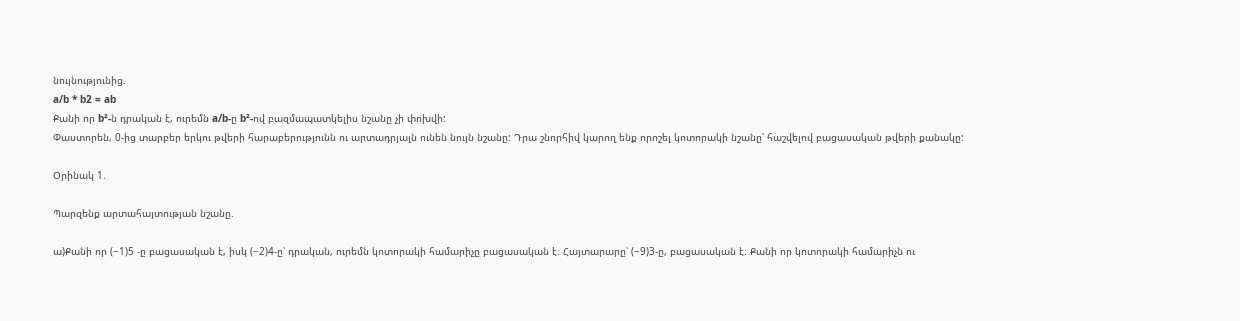նույնությունից.
a/b * b2 = ab
Քանի որ b²-ն դրական է, ուրեմն a/b-ը b²-ով բազմապատկելիս նշանը չի փոխվի:
Փաստորեն, 0-ից տարբեր երկու թվերի հարաբերությունն ու արտադրյալն ունեն նույն նշանը: Դրա շնորհիվ կարող ենք որոշել կոտորակի նշանը՝ հաշվելով բացասական թվերի քանակը:

Օրինակ 1.

Պարզենք արտահայտության նշանը.

ա)Քանի որ (−1)5 -ը բացասական է, իսկ (−2)4-ը՝ դրական, ուրեմն կոտորակի համարիչը բացասական է։ Հայտարարը՝ (−9)3-ը, բացասական է։ Քանի որ կոտորակի համարիչն ու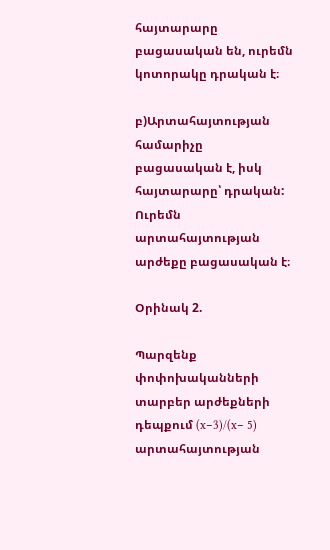հայտարարը բացասական են, ուրեմն կոտորակը դրական է։

բ)Արտահայտության համարիչը բացասական է, իսկ հայտարարը՝ դրական: Ուրեմն
արտահայտության արժեքը բացասական է։

Օրինակ 2.

Պարզենք փոփոխականների տարբեր արժեքների դեպքում (x−3)/(x− 5) արտահայտության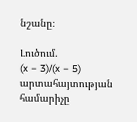նշանը։

Լուծում.
(x − 3)/(x − 5) արտահայտության համարիչը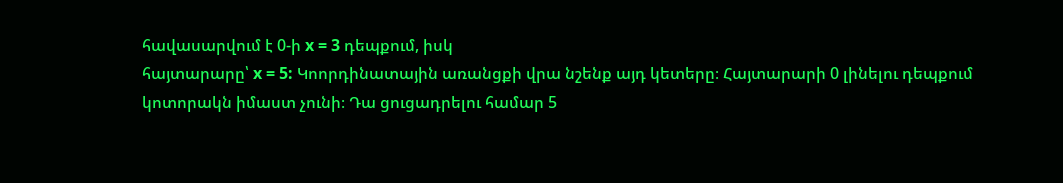հավասարվում է 0-ի x = 3 դեպքում, իսկ
հայտարարը՝ x = 5: Կոորդինատային առանցքի վրա նշենք այդ կետերը։ Հայտարարի 0 լինելու դեպքում կոտորակն իմաստ չունի։ Դա ցուցադրելու համար 5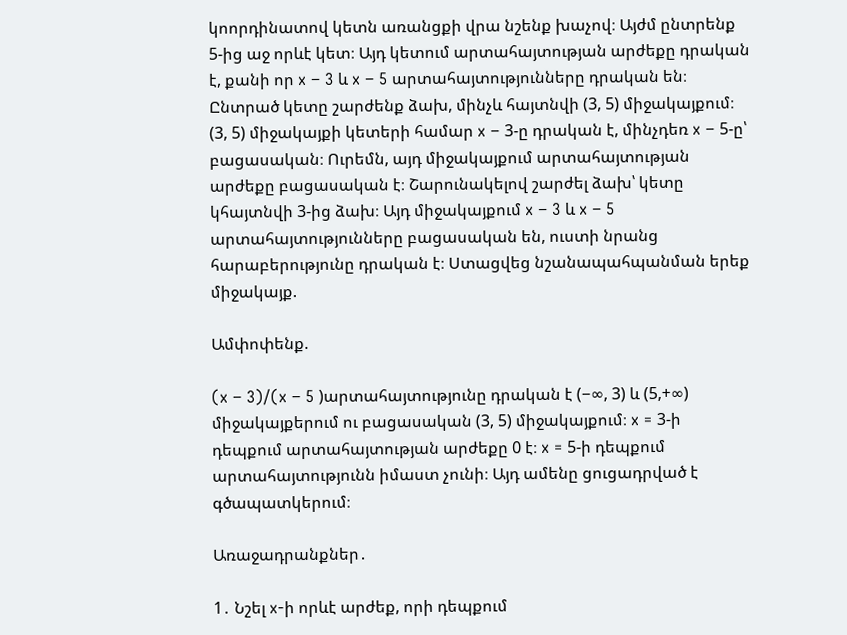կոորդինատով կետն առանցքի վրա նշենք խաչով։ Այժմ ընտրենք 5-ից աջ որևէ կետ։ Այդ կետում արտահայտության արժեքը դրական է, քանի որ x − 3 և x − 5 արտահայտությունները դրական են։ Ընտրած կետը շարժենք ձախ, մինչև հայտնվի (3, 5) միջակայքում։ (3, 5) միջակայքի կետերի համար x − 3-ը դրական է, մինչդեռ x − 5-ը՝ բացասական։ Ուրեմն, այդ միջակայքում արտահայտության արժեքը բացասական է։ Շարունակելով շարժել ձախ՝ կետը կհայտնվի 3-ից ձախ։ Այդ միջակայքում x − 3 և x − 5 արտահայտությունները բացասական են, ուստի նրանց հարաբերությունը դրական է։ Ստացվեց նշանապահպանման երեք միջակայք.

Ամփոփենք.

(x − 3)/(x − 5 )արտահայտությունը դրական է (−∞, 3) և (5,+∞) միջակայքերում ու բացասական (3, 5) միջակայքում։ x = 3-ի դեպքում արտահայտության արժեքը 0 է։ x = 5-ի դեպքում արտահայտությունն իմաստ չունի։ Այդ ամենը ցուցադրված է գծապատկերում։

Առաջադրանքներ․

1․ Նշել x-ի որևէ արժեք, որի դեպքում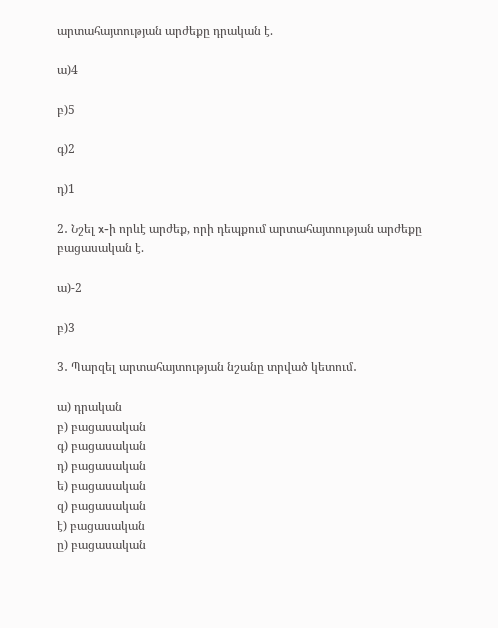արտահայտության արժեքը դրական է.

ա)4

բ)5

գ)2

դ)1

2․ Նշել x-ի որևէ արժեք, որի դեպքում արտահայտության արժեքը բացասական է.

ա)-2

բ)3

3․ Պարզել արտահայտության նշանը տրված կետում․

ա) դրական
բ) բացասական
գ) բացասական
դ) բացասական
ե) բացասական
զ) բացասական
է) բացասական
ը) բացասական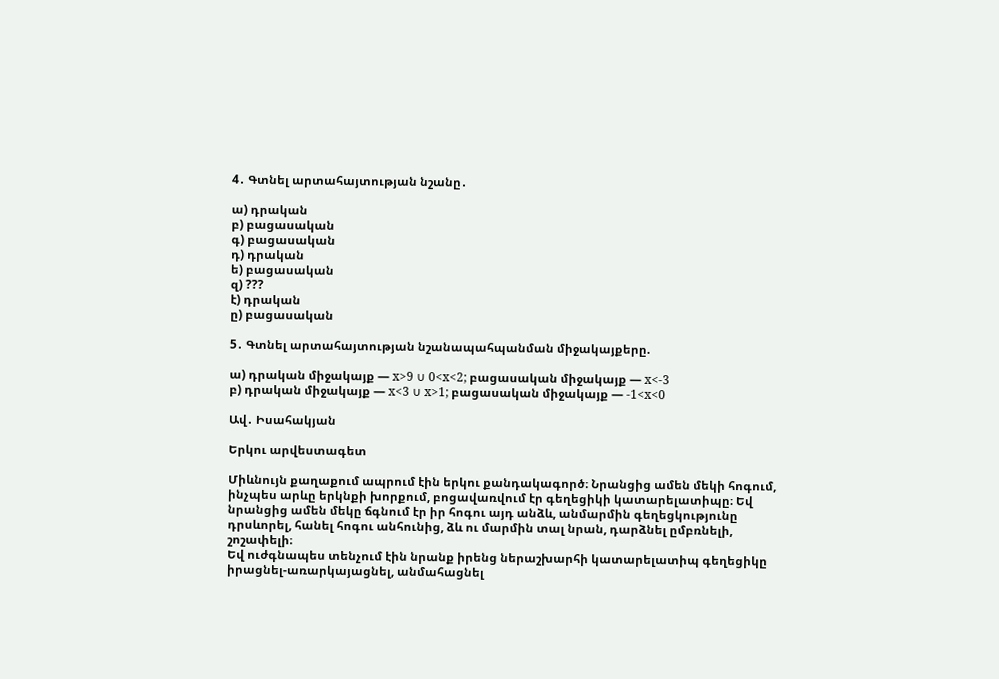4․ Գտնել արտահայտության նշանը․

ա) դրական
բ) բացասական
գ) բացասական
դ) դրական
ե) բացասական
զ) ???
է) դրական
ը) բացասական

5․ Գտնել արտահայտության նշանապահպանման միջակայքերը.

ա) դրական միջակայք — x>9 ∪ 0<x<2; բացասական միջակայք — x<-3
բ) դրական միջակայք — x<3 ∪ x>1; բացասական միջակայք — -1<x<0

Ավ․ Իսահակյան

Երկու արվեստագետ

Միևնույն քաղաքում ապրում էին երկու քանդակագործ։ Նրանցից ամեն մեկի հոգում, ինչպես արևը երկնքի խորքում, բոցավառվում էր գեղեցիկի կատարելատիպը։ Եվ նրանցից ամեն մեկը ճգնում էր իր հոգու այդ անձև, անմարմին գեղեցկությունը դրսևորել, հանել հոգու անհունից, ձև ու մարմին տալ նրան, դարձնել ըմբռնելի, շոշափելի։
Եվ ուժգնապես տենչում էին նրանք իրենց ներաշխարհի կատարելատիպ գեղեցիկը իրացնել-առարկայացնել, անմահացնել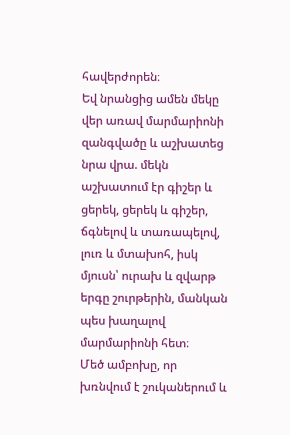հավերժորեն։
Եվ նրանցից ամեն մեկը վեր առավ մարմարիոնի զանգվածը և աշխատեց նրա վրա. մեկն աշխատում էր գիշեր և ցերեկ, ցերեկ և գիշեր, ճգնելով և տառապելով, լուռ և մտախոհ, իսկ մյուսն՝ ուրախ և զվարթ երգը շուրթերին, մանկան պես խաղալով մարմարիոնի հետ։
Մեծ ամբոխը, որ խռնվում է շուկաներում և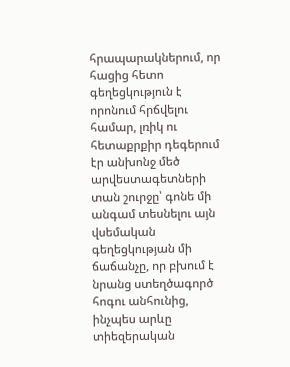հրապարակներում, որ հացից հետո գեղեցկություն է որոնում հրճվելու համար, լռիկ ու հետաքրքիր դեգերում էր անխոնջ մեծ արվեստագետների տան շուրջը՝ գոնե մի անգամ տեսնելու այն վսեմական գեղեցկության մի ճաճանչը, որ բխում է նրանց ստեղծագործ հոգու անհունից, ինչպես արևը տիեզերական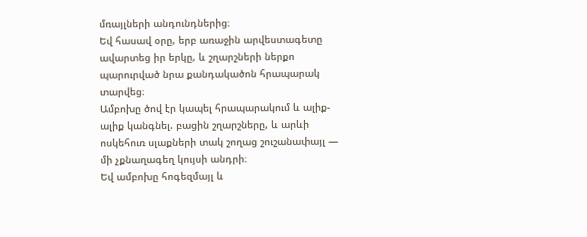մռայլների անդունդներից։
Եվ հասավ օրը, երբ առաջին արվեստագետը ավարտեց իր երկը, և շղարշների ներքո պարուրված նրա քանդակածոն հրապարակ տարվեց։
Ամբոխը ծով էր կապել հրապարակում և ալիք-ալիք կանգնել. բացին շղարշները, և արևի ոսկեհուռ սլաքների տակ շողաց շուշանափայլ — մի չքնաղագեղ կույսի անդրի։
Եվ ամբոխը հոգեզմայլ և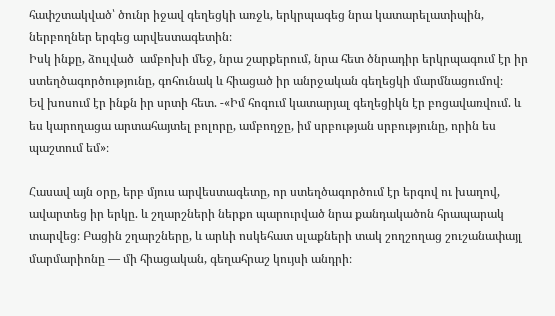հափշտակված՝ ծունր իջավ գեղեցկի առջև, երկրպագեց նրա կատարելատիպին, ներբողներ երգեց արվեստագետին։
Իսկ ինքը, ձուլված  ամբոխի մեջ, նրա շարքերում, նրա հետ ծնրադիր երկրպագում էր իր ստեղծագործությունը, գոհունակ և հիացած իր անրջական գեղեցկի մարմնացումով։
Եվ խոսում էր ինքն իր սրտի հետ. -«Իմ հոգում կատարյալ գեղեցիկն էր բոցավառվում. և ես կարողացա արտահայտել բոլորը, ամբողջը, իմ սրբության սրբությունը, որին ես պաշտում եմ»։

Հասավ այն օրը, երբ մյուս արվեստագետը, որ ստեղծագործում էր երգով ու խաղով, ավարտեց իր երկը. և շղարշների ներքո պարուրված նրա քանդակածոն հրապարակ տարվեց։ Բացին շղարշները, և արևի ոսկեհատ սլաքների տակ շողշողաց շուշանափայլ մարմարիոնը — մի հիացական, գեղահրաշ կույսի անդրի։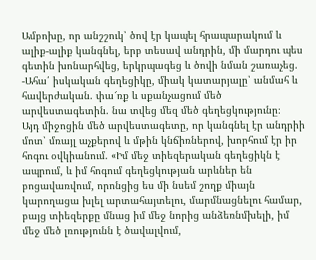Ամբոխը, որ անշշուկ՝ ծով էր կապել հրապարակում և ալիք-ալիք կանգնել, երբ տեսավ անդրին, մի մարդու պես գետին խոնարհվեց, երկրպագեց և ծովի նման շառաչեց.
-Ահա՛ իսկական գեղեցիկը, միակ կատարյալը՝ անմահ և հավերժական. փա՜ռք և սքանչացում մեծ արվեստագետին. նա տվեց մեզ մեծ գեղեցկությունը։
Այդ միջոցին մեծ արվեստագետը, որ կանգնել էր անդրիի մոտ՝ մռայլ աչքերով և մթին կնճիռներով, խորհում էր իր հոգու օվկիանում. «Իմ մեջ տիեզերական գեղեցիկն է ապրում, և իմ հոգում գեղեցկության արևներ են բոցավառվում, որոնցից ես մի նսեմ շողք միայն կարողացա խլել արտահայտելու, մարմնացնելու համար, բայց տիեզերքը մնաց իմ մեջ նորից անձեռնմխելի, իմ մեջ մեծ լռությունն է ծավալվում,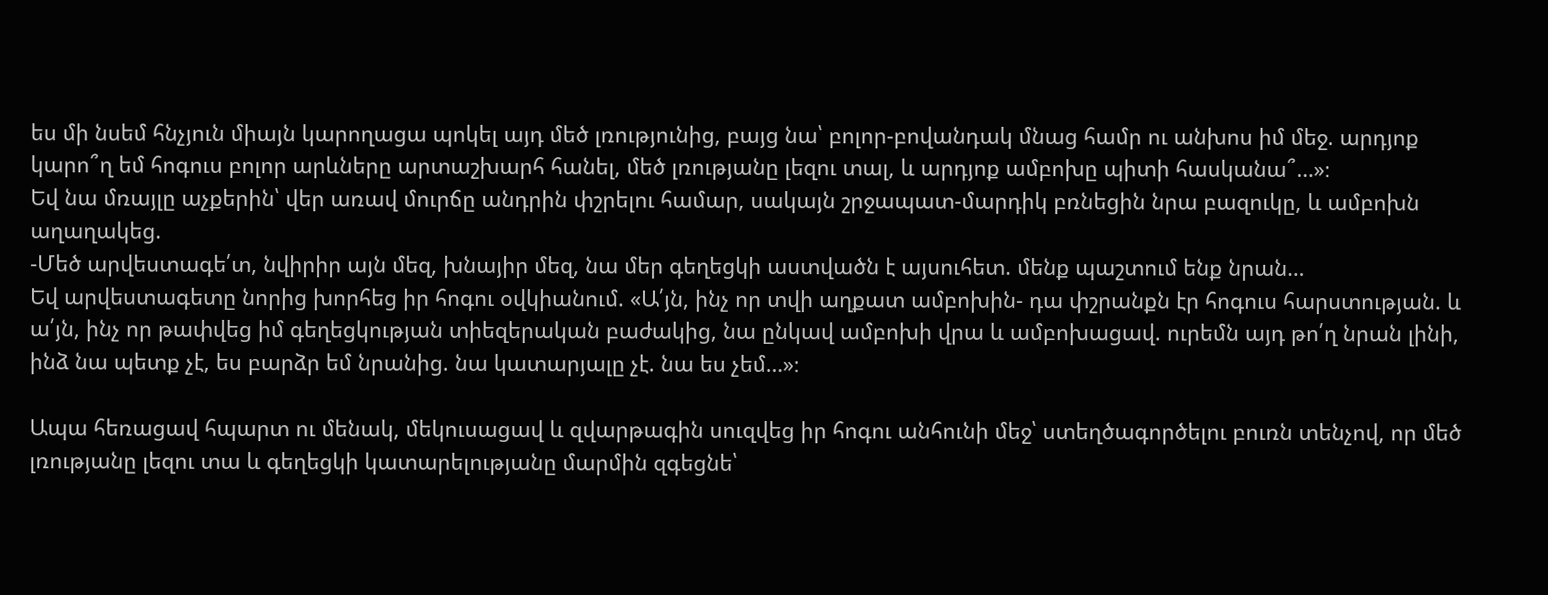ես մի նսեմ հնչյուն միայն կարողացա պոկել այդ մեծ լռությունից, բայց նա՝ բոլոր-բովանդակ մնաց համր ու անխոս իմ մեջ. արդյոք կարո՞ղ եմ հոգուս բոլոր արևները արտաշխարհ հանել, մեծ լռությանը լեզու տալ, և արդյոք ամբոխը պիտի հասկանա՞…»։
Եվ նա մռայլը աչքերին՝ վեր առավ մուրճը անդրին փշրելու համար, սակայն շրջապատ-մարդիկ բռնեցին նրա բազուկը, և ամբոխն աղաղակեց.
-Մեծ արվեստագե՛տ, նվիրիր այն մեզ, խնայիր մեզ, նա մեր գեղեցկի աստվածն է այսուհետ. մենք պաշտում ենք նրան…
Եվ արվեստագետը նորից խորհեց իր հոգու օվկիանում. «Ա՛յն, ինչ որ տվի աղքատ ամբոխին- դա փշրանքն էր հոգուս հարստության. և ա՛յն, ինչ որ թափվեց իմ գեղեցկության տիեզերական բաժակից, նա ընկավ ամբոխի վրա և ամբոխացավ. ուրեմն այդ թո՛ղ նրան լինի, ինձ նա պետք չէ, ես բարձր եմ նրանից. նա կատարյալը չէ. նա ես չեմ…»։

Ապա հեռացավ հպարտ ու մենակ, մեկուսացավ և զվարթագին սուզվեց իր հոգու անհունի մեջ՝ ստեղծագործելու բուռն տենչով, որ մեծ լռությանը լեզու տա և գեղեցկի կատարելությանը մարմին զգեցնե՝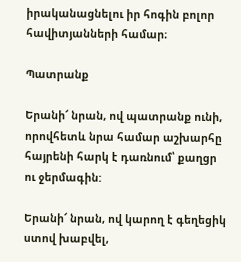իրականացնելու իր հոգին բոլոր հավիտյանների համար։

Պատրանք

Երանի՜ նրան, ով պատրանք ունի, որովհետև նրա համար աշխարհը հայրենի հարկ է դառնում՝ քաղցր ու ջերմագին:

Երանի՜ նրան, ով կարող է գեղեցիկ ստով խաբվել,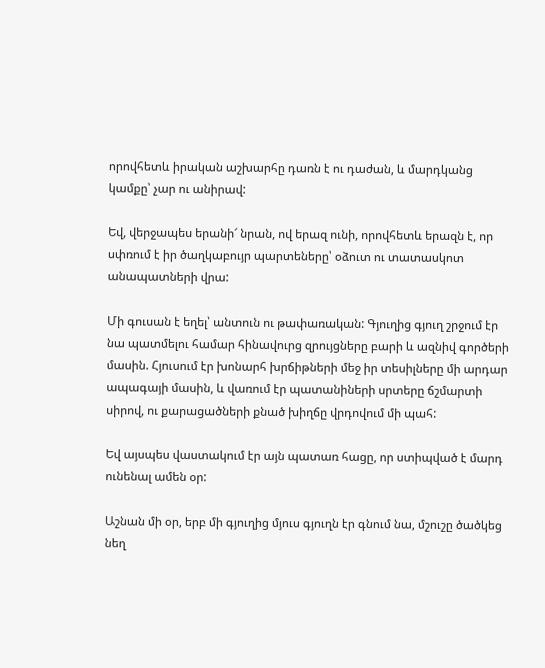որովհետև իրական աշխարհը դառն է ու դաժան, և մարդկանց կամքը՝ չար ու անիրավ:

Եվ, վերջապես երանի՜ նրան, ով երազ ունի, որովհետև երազն է, որ սփռում է իր ծաղկաբույր պարտեները՝ օձուտ ու տատասկոտ անապատների վրա:

Մի գուսան է եղել՝ անտուն ու թափառական: Գյուղից գյուղ շրջում էր նա պատմելու համար հինավուրց զրույցները բարի և ազնիվ գործերի մասին. Հյուսում էր խոնարհ խրճիթների մեջ իր տեսիլները մի արդար ապագայի մասին, և վառում էր պատանիների սրտերը ճշմարտի սիրով, ու քարացածների քնած խիղճը վրդովում մի պահ:

Եվ այսպես վաստակում էր այն պատառ հացը, որ ստիպված է մարդ ունենալ ամեն օր:

Աշնան մի օր, երբ մի գյուղից մյուս գյուղն էր գնում նա, մշուշը ծածկեց նեղ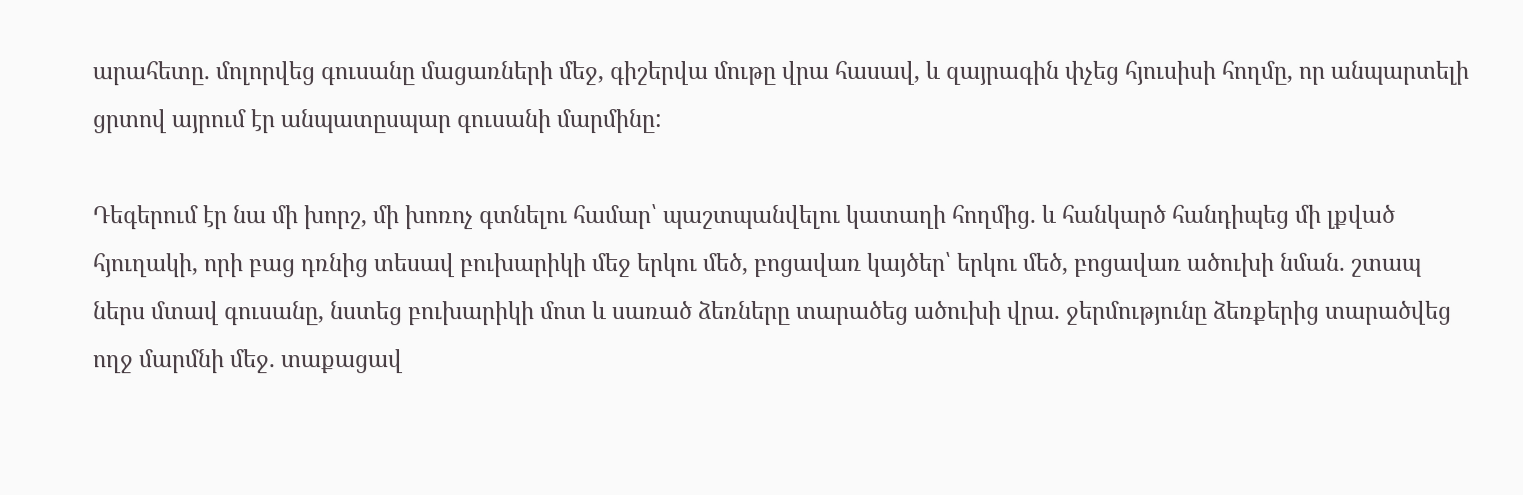արահետը. մոլորվեց գուսանը մացառների մեջ, գիշերվա մութը վրա հասավ, և զայրագին փչեց հյուսիսի հողմը, որ անպարտելի ցրտով այրում էր անպատըսպար գուսանի մարմինը:

Դեգերում էր նա մի խորշ, մի խոռոչ գտնելու համար՝ պաշտպանվելու կատաղի հողմից. և հանկարծ հանդիպեց մի լքված հյուղակի, որի բաց դռնից տեսավ բուխարիկի մեջ երկու մեծ, բոցավառ կայծեր՝ երկու մեծ, բոցավառ ածուխի նման. շտապ ներս մտավ գուսանը, նստեց բուխարիկի մոտ և սառած ձեռները տարածեց ածուխի վրա. ջերմությունը ձեռքերից տարածվեց ողջ մարմնի մեջ. տաքացավ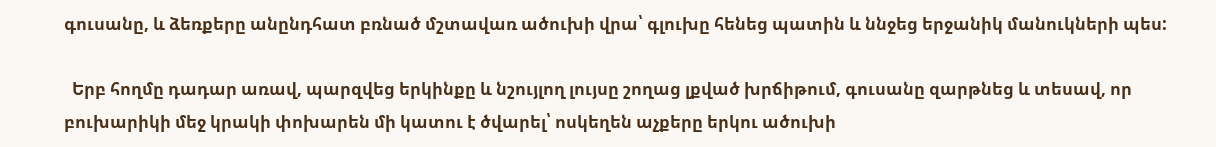գուսանը, և ձեռքերը անընդհատ բռնած մշտավառ ածուխի վրա՝ գլուխը հենեց պատին և ննջեց երջանիկ մանուկների պես:

  Երբ հողմը դադար առավ, պարզվեց երկինքը և նշույլող լույսը շողաց լքված խրճիթում, գուսանը զարթնեց և տեսավ, որ բուխարիկի մեջ կրակի փոխարեն մի կատու է ծվարել՝ ոսկեղեն աչքերը երկու ածուխի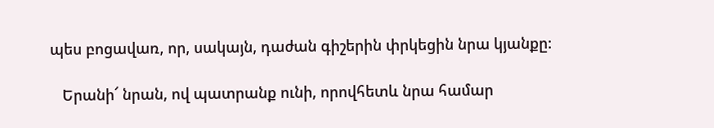պես բոցավառ, որ, սակայն, դաժան գիշերին փրկեցին նրա կյանքը:

   Երանի՜ նրան, ով պատրանք ունի, որովհետև նրա համար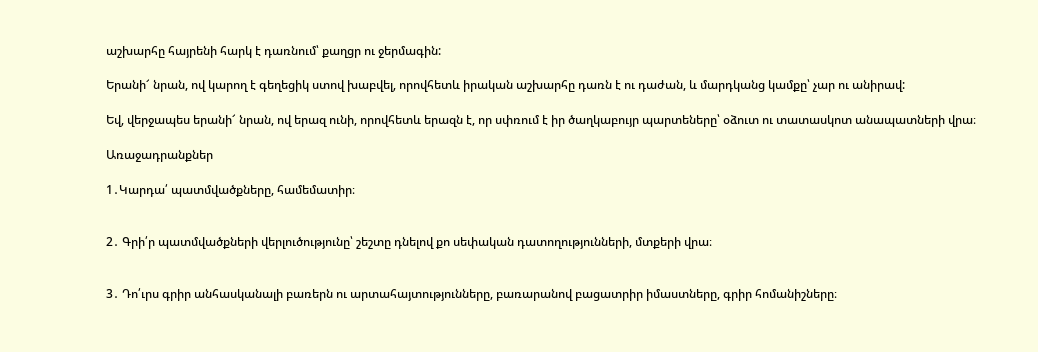աշխարհը հայրենի հարկ է դառնում՝ քաղցր ու ջերմագին:

Երանի՜ նրան, ով կարող է գեղեցիկ ստով խաբվել, որովհետև իրական աշխարհը դառն է ու դաժան, և մարդկանց կամքը՝ չար ու անիրավ:

Եվ, վերջապես երանի՜ նրան, ով երազ ունի, որովհետև երազն է, որ սփռում է իր ծաղկաբույր պարտեները՝ օձուտ ու տատասկոտ անապատների վրա։

Առաջադրանքներ

1․Կարդա՛ պատմվածքները, համեմատիր։


2․ Գրի՛ր պատմվածքների վերլուծությունը՝ շեշտը դնելով քո սեփական դատողությունների, մտքերի վրա։


3․ Դո՛ւրս գրիր անհասկանալի բառերն ու արտահայտությունները, բառարանով բացատրիր իմաստները, գրիր հոմանիշները։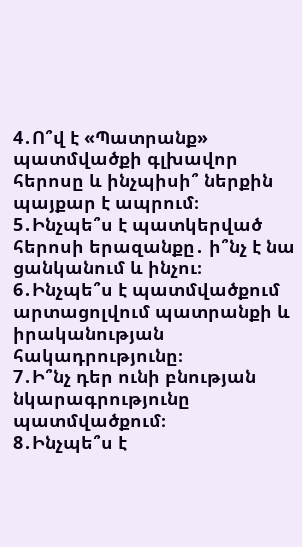4․Ո՞վ է «Պատրանք» պատմվածքի գլխավոր հերոսը և ինչպիսի՞ ներքին պայքար է ապրում։
5․Ինչպե՞ս է պատկերված հերոսի երազանքը․ ի՞նչ է նա ցանկանում և ինչու։
6․Ինչպե՞ս է պատմվածքում արտացոլվում պատրանքի և իրականության հակադրությունը։
7․Ի՞նչ դեր ունի բնության նկարագրությունը պատմվածքում։
8․Ինչպե՞ս է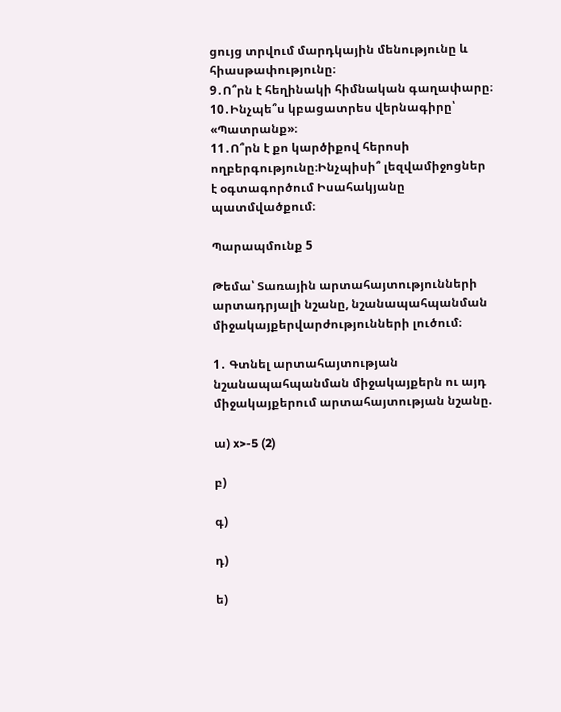ցույց տրվում մարդկային մենությունը և հիասթափությունը։
9․Ո՞րն է հեղինակի հիմնական գաղափարը։
10․Ինչպե՞ս կբացատրես վերնագիրը՝ «Պատրանք»։
11․Ո՞րն է քո կարծիքով հերոսի ողբերգությունը։Ինչպիսի՞ լեզվամիջոցներ է օգտագործում Իսահակյանը պատմվածքում։

Պարապմունք 5

Թեմա՝ Տառային արտահայտությունների արտադրյալի նշանը, նշանապահպանման միջակայքերվարժությունների լուծում։

1․ Գտնել արտահայտության նշանապահպանման միջակայքերն ու այդ միջակայքերում արտահայտության նշանը.

ա) x>-5 (2)

բ)

գ)

դ)

ե)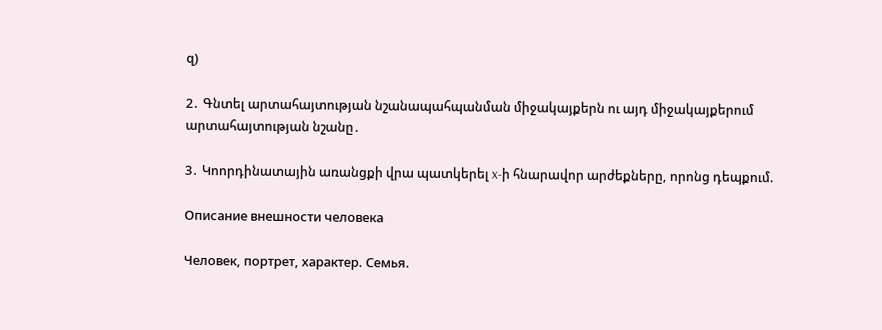զ)

2․ Գնտել արտահայտության նշանապահպանման միջակայքերն ու այդ միջակայքերում արտահայտության նշանը․

3․ Կոորդինատային առանցքի վրա պատկերել x-ի հնարավոր արժեքները, որոնց դեպքում.

Описание внешности человека

Человек, портрет, характер. Семья.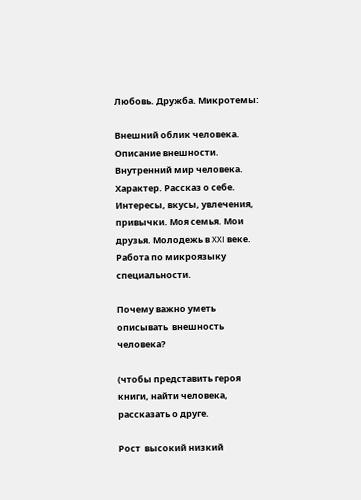Любовь. Дружба. Микротемы:

Внешний облик человека. Описание внешности. Внутренний мир человека. Характер. Рассказ о себе. Интересы, вкусы, увлечения, привычки. Моя семья. Мои друзья. Молодежь в XXI веке. Работа по микроязыку специальности.

Почему важно уметь описывать  внешность человека?

(чтобы представить героя книги, найти человека, рассказать о друге.

Рост  высокий низкий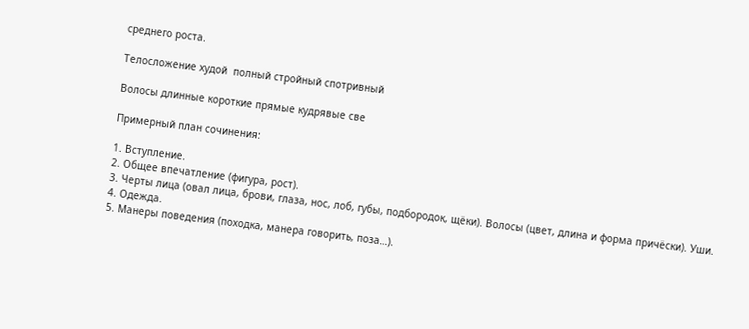среднего роста.

Телосложение худой  полный стройный спотривный

Волосы длинные короткие прямые кудрявые све

Примерный план сочинения:

1. Вступление.
2. Общее впечатление (фигура, рост).
3. Черты лица (овал лица, брови, глаза, нос, лоб, губы, подбородок, щёки). Волосы (цвет, длина и форма причёски). Уши.
4. Одежда.
5. Манеры поведения (походка, манера говорить, поза…).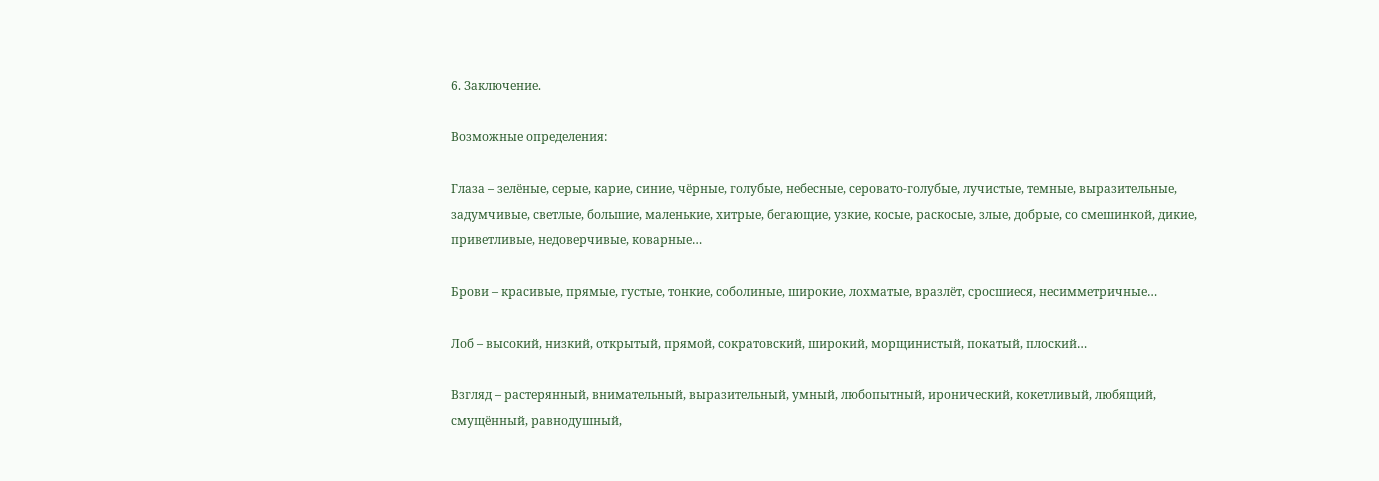6. Заключение.

Возможные определения:

Глаза – зелёные, серые, карие, синие, чёрные, голубые, небесные, серовато-голубые, лучистые, темные, выразительные, задумчивые, светлые, большие, маленькие, хитрые, бегающие, узкие, косые, раскосые, злые, добрые, со смешинкой, дикие, приветливые, недоверчивые, коварные…

Брови – красивые, прямые, густые, тонкие, соболиные, широкие, лохматые, вразлёт, сросшиеся, несимметричные…

Лоб – высокий, низкий, открытый, прямой, сократовский, широкий, морщинистый, покатый, плоский…

Взгляд – растерянный, внимательный, выразительный, умный, любопытный, иронический, кокетливый, любящий, смущённый, равнодушный,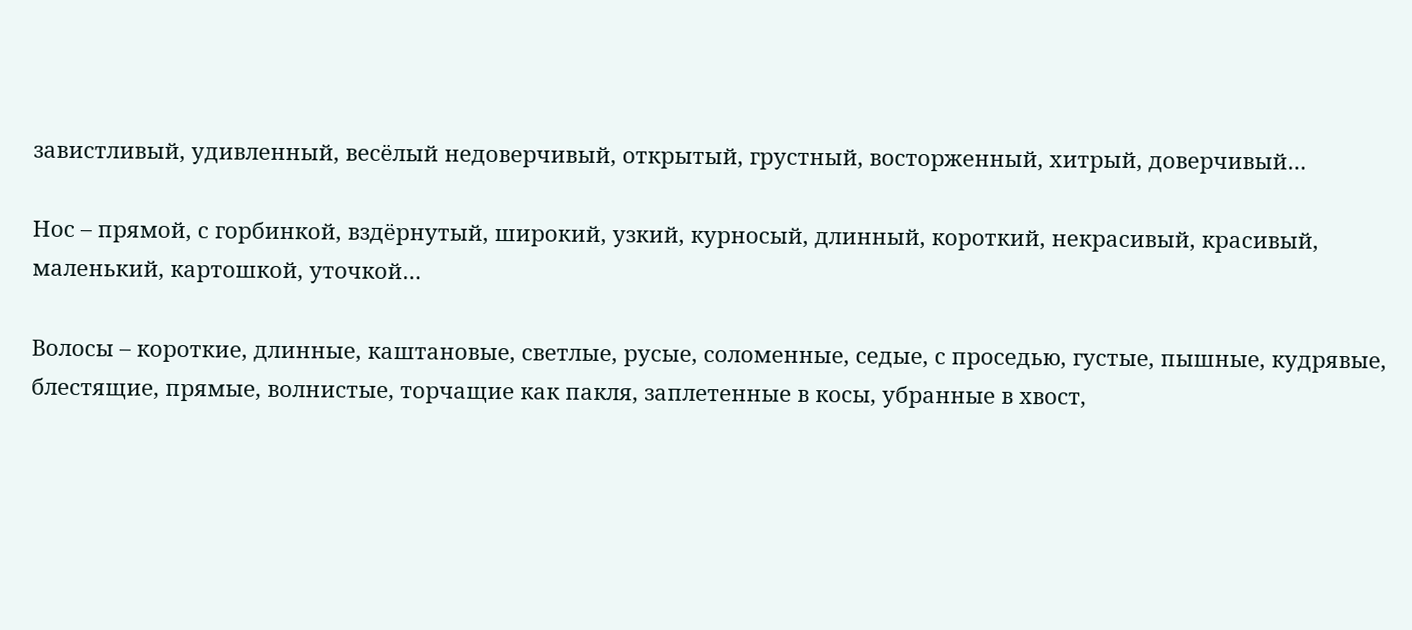завистливый, удивленный, весёлый недоверчивый, открытый, грустный, восторженный, хитрый, доверчивый…

Нос – прямой, с горбинкой, вздёрнутый, широкий, узкий, курносый, длинный, короткий, некрасивый, красивый, маленький, картошкой, уточкой…

Волосы – короткие, длинные, каштановые, светлые, русые, соломенные, седые, с проседью, густые, пышные, кудрявые, блестящие, прямые, волнистые, торчащие как пакля, заплетенные в косы, убранные в хвост,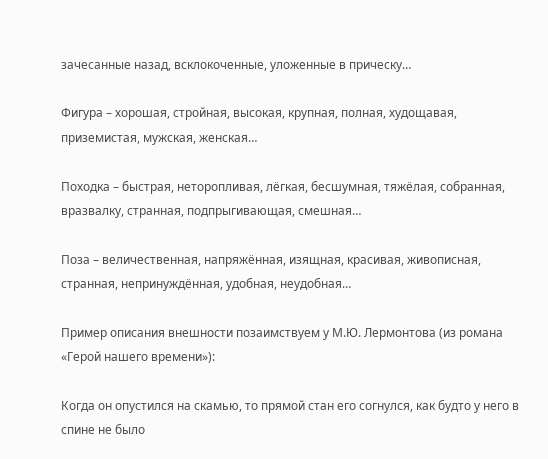зачесанные назад, всклокоченные, уложенные в прическу…

Фигура – хорошая, стройная, высокая, крупная, полная, худощавая, приземистая, мужская, женская…

Походка – быстрая, неторопливая, лёгкая, бесшумная, тяжёлая, собранная, вразвалку, странная, подпрыгивающая, смешная…

Поза – величественная, напряжённая, изящная, красивая, живописная, странная, непринуждённая, удобная, неудобная…

Пример описания внешности позаимствуем у М.Ю. Лермонтова (из романа «Герой нашего времени»):

Когда он опустился на скамью, то прямой стан его согнулся, как будто у него в спине не было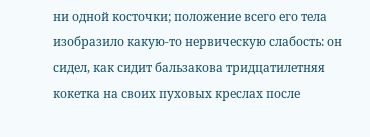ни одной косточки; положение всего его тела изобразило какую-то нервическую слабость: он сидел, как сидит бальзакова тридцатилетняя кокетка на своих пуховых креслах после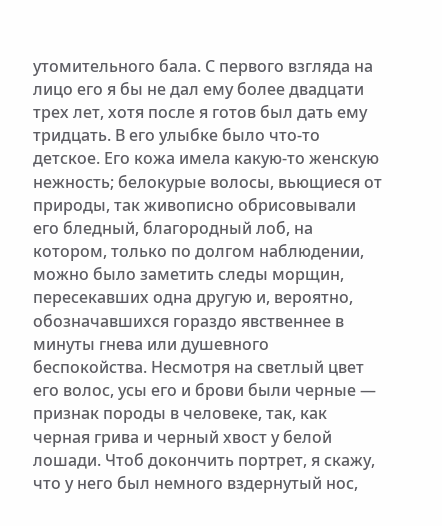утомительного бала. С первого взгляда на лицо его я бы не дал ему более двадцати трех лет, хотя после я готов был дать ему тридцать. В его улыбке было что-то детское. Его кожа имела какую-то женскую нежность; белокурые волосы, вьющиеся от природы, так живописно обрисовывали его бледный, благородный лоб, на котором, только по долгом наблюдении, можно было заметить следы морщин, пересекавших одна другую и, вероятно, обозначавшихся гораздо явственнее в минуты гнева или душевного беспокойства. Несмотря на светлый цвет его волос, усы его и брови были черные —  признак породы в человеке, так, как черная грива и черный хвост у белой лошади. Чтоб докончить портрет, я скажу, что у него был немного вздернутый нос,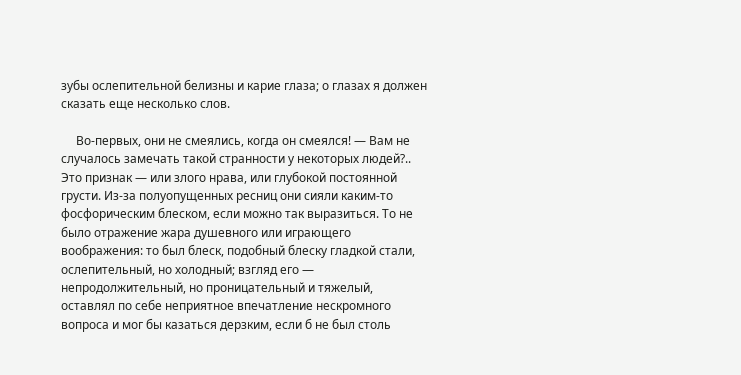зубы ослепительной белизны и карие глаза; о глазах я должен сказать еще несколько слов.

     Во-первых, они не смеялись, когда он смеялся! — Вам не случалось замечать такой странности у некоторых людей?.. Это признак — или злого нрава, или глубокой постоянной грусти. Из-за полуопущенных ресниц они сияли каким-то фосфорическим блеском, если можно так выразиться. То не было отражение жара душевного или играющего воображения: то был блеск, подобный блеску гладкой стали, ослепительный, но холодный; взгляд его — непродолжительный, но проницательный и тяжелый, оставлял по себе неприятное впечатление нескромного вопроса и мог бы казаться дерзким, если б не был столь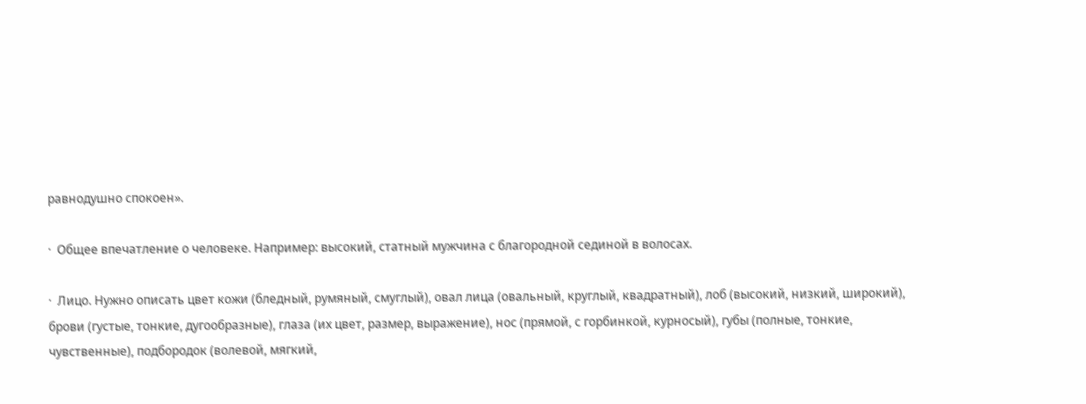равнодушно спокоен».

·  Общее впечатление о человеке. Например: высокий, статный мужчина с благородной сединой в волосах.

·  Лицо. Нужно описать цвет кожи (бледный, румяный, смуглый), овал лица (овальный, круглый, квадратный), лоб (высокий, низкий, широкий), брови (густые, тонкие, дугообразные), глаза (их цвет, размер, выражение), нос (прямой, с горбинкой, курносый), губы (полные, тонкие, чувственные), подбородок (волевой, мягкий,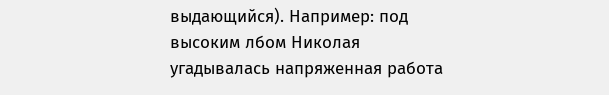выдающийся). Например: под высоким лбом Николая угадывалась напряженная работа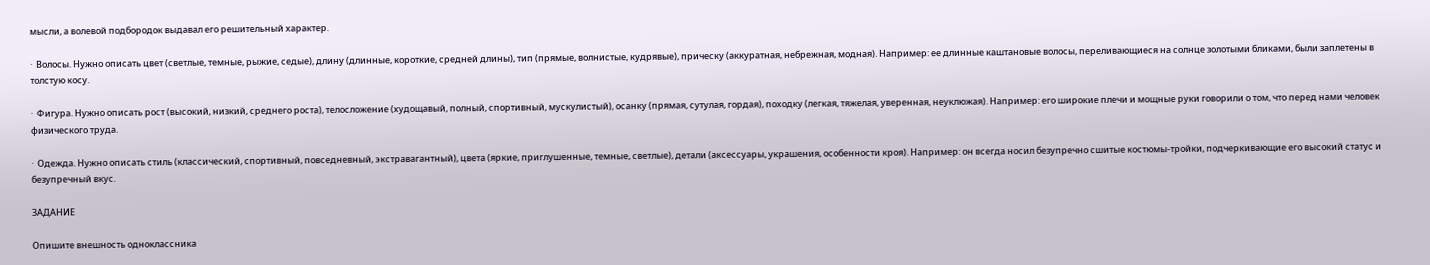мысли, а волевой подбородок выдавал его решительный характер.

·  Волосы. Нужно описать цвет (светлые, темные, рыжие, седые), длину (длинные, короткие, средней длины), тип (прямые, волнистые, кудрявые), прическу (аккуратная, небрежная, модная). Например: ее длинные каштановые волосы, переливающиеся на солнце золотыми бликами, были заплетены в толстую косу.

·  Фигура. Нужно описать рост (высокий, низкий, среднего роста), телосложение (худощавый, полный, спортивный, мускулистый), осанку (прямая, сутулая, гордая), походку (легкая, тяжелая, уверенная, неуклюжая). Например: его широкие плечи и мощные руки говорили о том, что перед нами человек физического труда.

·  Одежда. Нужно описать стиль (классический, спортивный, повседневный, экстравагантный), цвета (яркие, приглушенные, темные, светлые), детали (аксессуары, украшения, особенности кроя). Например: он всегда носил безупречно сшитые костюмы-тройки, подчеркивающие его высокий статус и безупречный вкус.

ЗАДАНИЕ

Опишите внешность одноклассника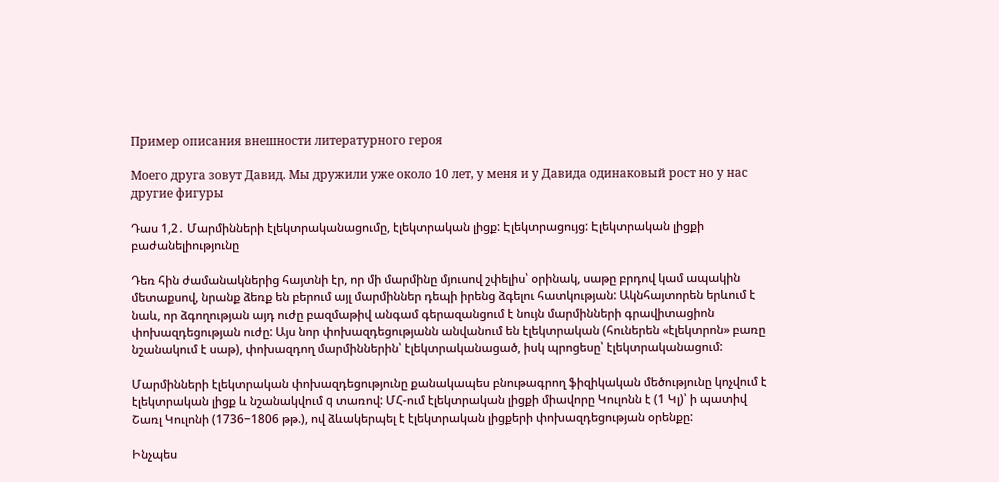Пример описания внешности литературного героя

Моего друга зовут Давид. Мы дружили уже около 10 лет, у меня и у Давида одинаковый рост но у нас другие фигуры

Դաս 1,2․ Մարմինների էլեկտրականացումը, էլեկտրական լիցք: Էլեկտրացույց: Էլեկտրական լիցքի բաժանելիությունը

Դեռ հին ժամանակներից հայտնի էր, որ մի մարմինը մյուսով շփելիս՝ օրինակ, սաթը բրդով կամ ապակին մետաքսով, նրանք ձեռք են բերում այլ մարմիններ դեպի իրենց ձգելու հատկության: Ակնհայտորեն երևում է նաև, որ ձգողության այդ ուժը բազմաթիվ անգամ գերազանցում է նույն մարմինների գրավիտացիոն փոխազդեցության ուժը: Այս նոր փոխազդեցությանն անվանում են էլեկտրական (հուներեն «էլեկտրոն» բառը նշանակում է սաթ), փոխազդող մարմիններին՝ էլեկտրականացած, իսկ պրոցեսը՝ էլեկտրականացում:

Մարմինների էլեկտրական փոխազդեցությունը քանակապես բնութագրող ֆիզիկական մեծությունը կոչվում է էլեկտրական լիցք և նշանակվում q տառով: ՄՀ-ում էլեկտրական լիցքի միավորը Կուլոնն է (1 Կլ)՝ ի պատիվ Շառլ Կուլոնի (1736−1806 թթ.), ով ձևակերպել է էլեկտրական լիցքերի փոխազդեցության օրենքը:

Ինչպես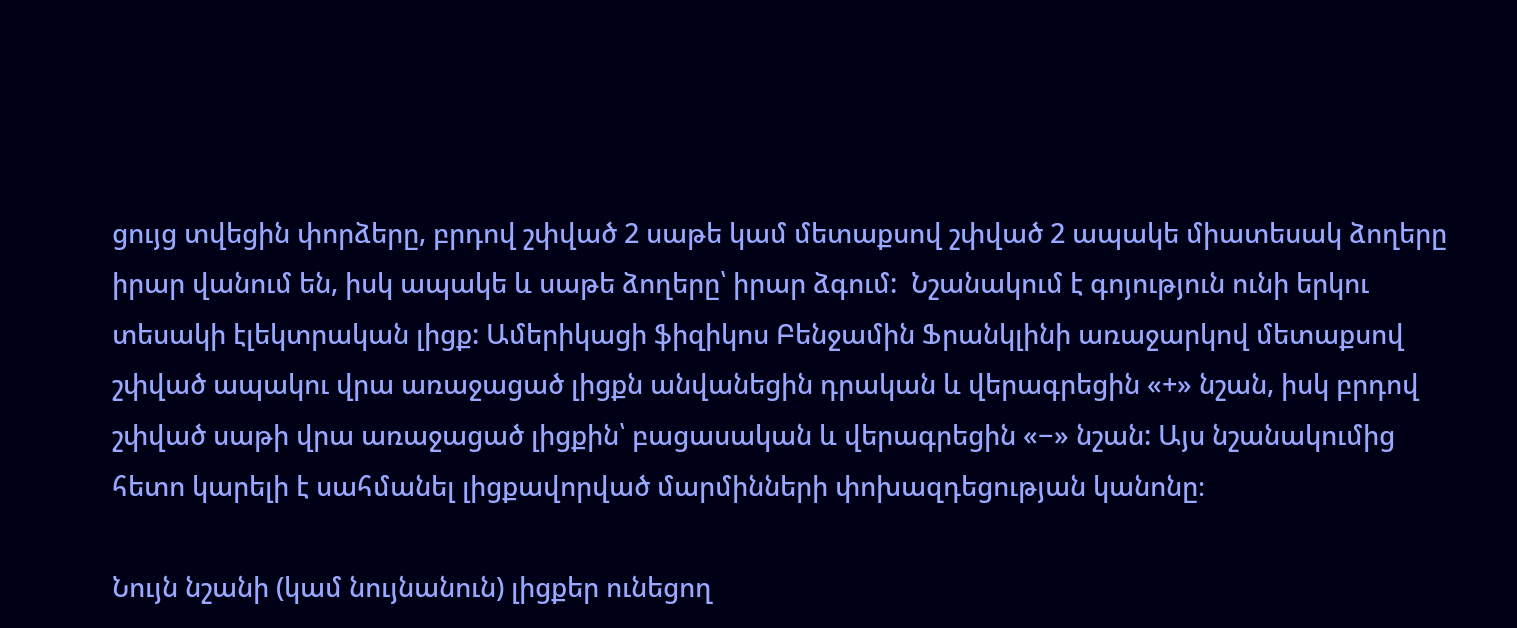ցույց տվեցին փորձերը, բրդով շփված 2 սաթե կամ մետաքսով շփված 2 ապակե միատեսակ ձողերը իրար վանում են, իսկ ապակե և սաթե ձողերը՝ իրար ձգում:  Նշանակում է գոյություն ունի երկու տեսակի էլեկտրական լիցք: Ամերիկացի ֆիզիկոս Բենջամին Ֆրանկլինի առաջարկով մետաքսով շփված ապակու վրա առաջացած լիցքն անվանեցին դրական և վերագրեցին «+» նշան, իսկ բրդով շփված սաթի վրա առաջացած լիցքին՝ բացասական և վերագրեցին «−» նշան: Այս նշանակումից հետո կարելի է սահմանել լիցքավորված մարմինների փոխազդեցության կանոնը։

Նույն նշանի (կամ նույնանուն) լիցքեր ունեցող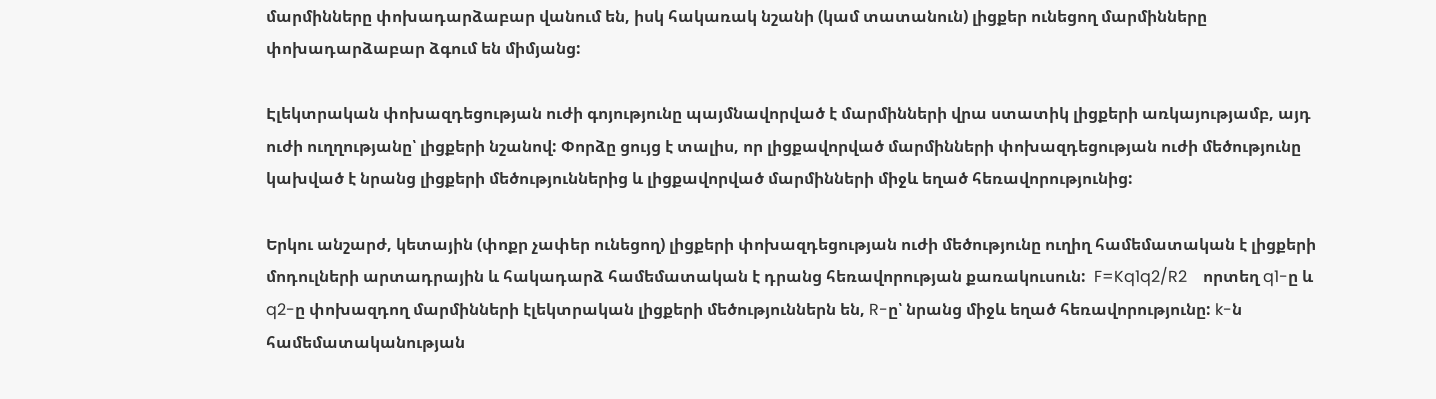մարմինները փոխադարձաբար վանում են, իսկ հակառակ նշանի (կամ տատանուն) լիցքեր ունեցող մարմինները փոխադարձաբար ձգում են միմյանց:

Էլեկտրական փոխազդեցության ուժի գոյությունը պայմնավորված է մարմինների վրա ստատիկ լիցքերի առկայությամբ, այդ ուժի ուղղությանը՝ լիցքերի նշանով: Փորձը ցույց է տալիս, որ լիցքավորված մարմինների փոխազդեցության ուժի մեծությունը կախված է նրանց լիցքերի մեծություններից և լիցքավորված մարմինների միջև եղած հեռավորությունից:

Երկու անշարժ, կետային (փոքր չափեր ունեցող) լիցքերի փոխազդեցության ուժի մեծությունը ուղիղ համեմատական է լիցքերի մոդուլների արտադրային և հակադարձ համեմատական է դրանց հեռավորության քառակուսուն:  F=Kq1q2/R2    որտեղ q1-ը և q2-ը փոխազդող մարմինների էլեկտրական լիցքերի մեծություններն են, R-ը՝ նրանց միջև եղած հեռավորությունը: k-ն համեմատականության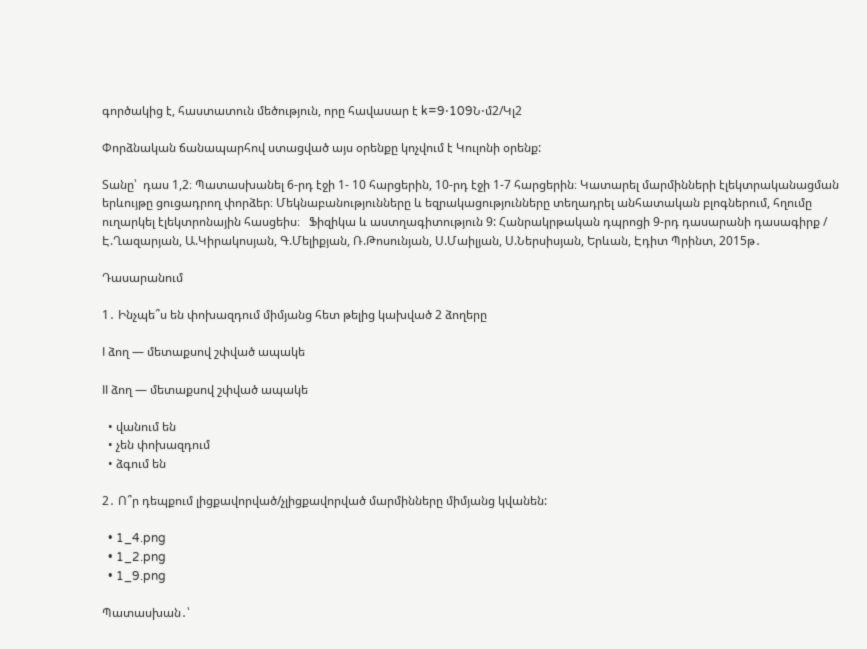գործակից է, հաստատուն մեծություն, որը հավասար է k=9⋅109Ն⋅մ2/Կլ2

Փորձնական ճանապարհով ստացված այս օրենքը կոչվում է Կուլոնի օրենք:

Տանը՝  դաս 1,2։ Պատասխանել 6-րդ էջի 1- 10 հարցերին, 10-րդ էջի 1-7 հարցերին։ Կատարել մարմինների էլեկտրականացման երևույթը ցուցադրող փորձեր։ Մեկնաբանությունները և եզրակացությունները տեղադրել անհատական բլոգներում, հղումը ուղարկել էլեկտրոնային հասցեիս։   Ֆիզիկա և աստղագիտություն 9: Հանրակրթական դպրոցի 9-րդ դասարանի դասագիրք / Է.Ղազարյան, Ա.Կիրակոսյան, Գ.Մելիքյան, Ռ.Թոսունյան, Ս.Մաիլյան, Ս.Ներսիսյան, Երևան, Էդիտ Պրինտ, 2015թ․

Դասարանում

1․ Ինչպե՞ս են փոխազդում միմյանց հետ թելից կախված 2 ձողերը

I ձող — մետաքսով շփված ապակե

II ձող — մետաքսով շփված ապակե

  • վանում են
  • չեն փոխազդում
  • ձգում են

2․ Ո՞ր դեպքում լիցքավորված/չլիցքավորված մարմինները միմյանց կվանեն:

  • 1_4.png
  • 1_2.png
  • 1_9.png

Պատասխան․՝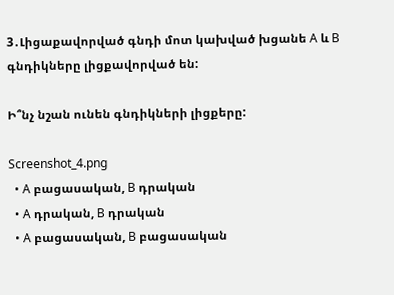3․Լիցաքավորված գնդի մոտ կախված խցանե A և B գնդիկները լիցքավորված են:

Ի՞նչ նշան ունեն գնդիկների լիցքերը:

Screenshot_4.png
  • A բացասական, B դրական
  • A դրական, B դրական
  • A բացասական, B բացասական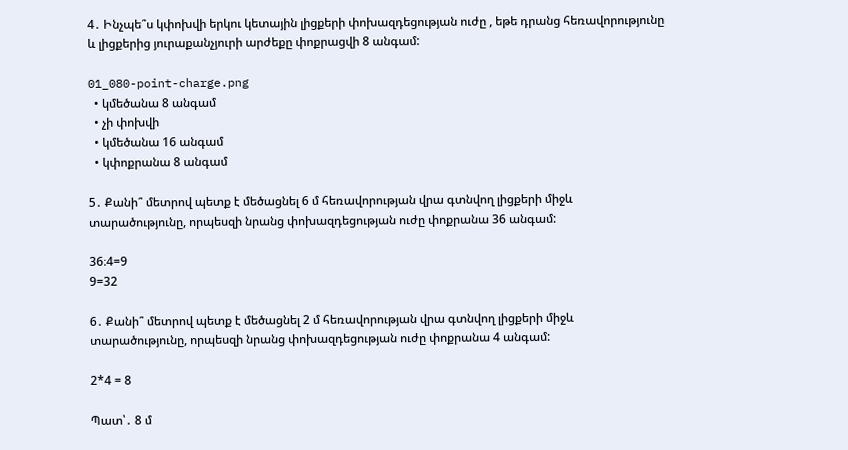4․ Ինչպե՞ս կփոխվի երկու կետային լիցքերի փոխազդեցության ուժը , եթե դրանց հեռավորությունը  և լիցքերից յուրաքանչյուրի արժեքը փոքրացվի 8 անգամ:

01_080-point-charge.png
  • կմեծանա 8 անգամ
  • չի փոխվի
  • կմեծանա 16 անգամ
  • կփոքրանա 8 անգամ

5․ Քանի՞ մետրով պետք է մեծացնել 6 մ հեռավորության վրա գտնվող լիցքերի միջև տարածությունը, որպեսզի նրանց փոխազդեցության ուժը փոքրանա 36 անգամ:

36։4=9
9=32

6․ Քանի՞ մետրով պետք է մեծացնել 2 մ հեռավորության վրա գտնվող լիցքերի միջև տարածությունը, որպեսզի նրանց փոխազդեցության ուժը փոքրանա 4 անգամ:

2*4 = 8

Պատ՝․ 8 մ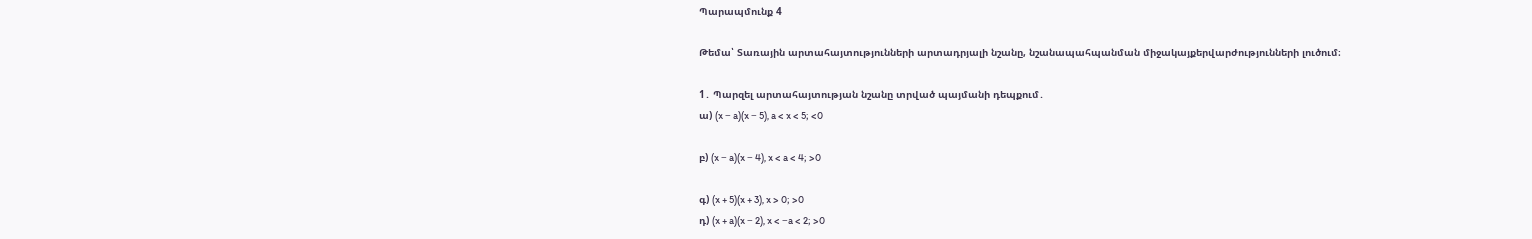Պարապմունք 4

Թեմա՝ Տառային արտահայտությունների արտադրյալի նշանը, նշանապահպանման միջակայքերվարժությունների լուծում։

1․ Պարզել արտահայտության նշանը տրված պայմանի դեպքում․
ա) (x − a)(x − 5), a < x < 5; <0

բ) (x − a)(x − 4), x < a < 4; >0

գ) (x + 5)(x + 3), x > 0; >0
դ) (x + a)(x − 2), x < −a < 2; >0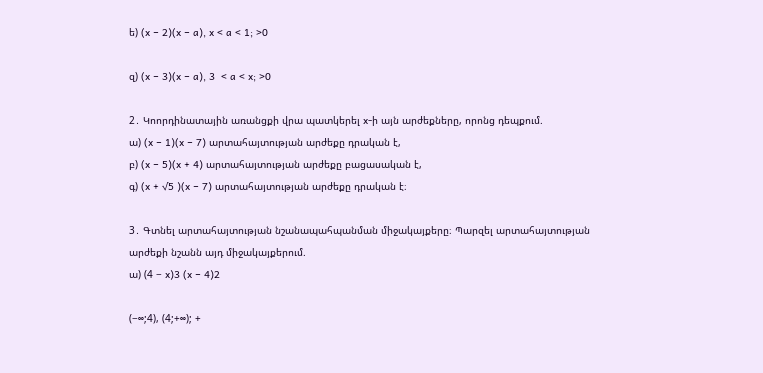ե) (x − 2)(x − a), x < a < 1; >0

զ) (x − 3)(x − a), 3  < a < x; >0

2․ Կոորդինատային առանցքի վրա պատկերել x-ի այն արժեքները, որոնց դեպքում.
ա) (x − 1)(x − 7) արտահայտության արժեքը դրական է,
բ) (x − 5)(x + 4) արտահայտության արժեքը բացասական է,
գ) (x + √5 )(x − 7) արտահայտության արժեքը դրական է։

3․ Գտնել արտահայտության նշանապահպանման միջակայքերը։ Պարզել արտահայտության
արժեքի նշանն այդ միջակայքերում.
ա) (4 − x)3 (x − 4)2

(−∞;4), (4;+∞); +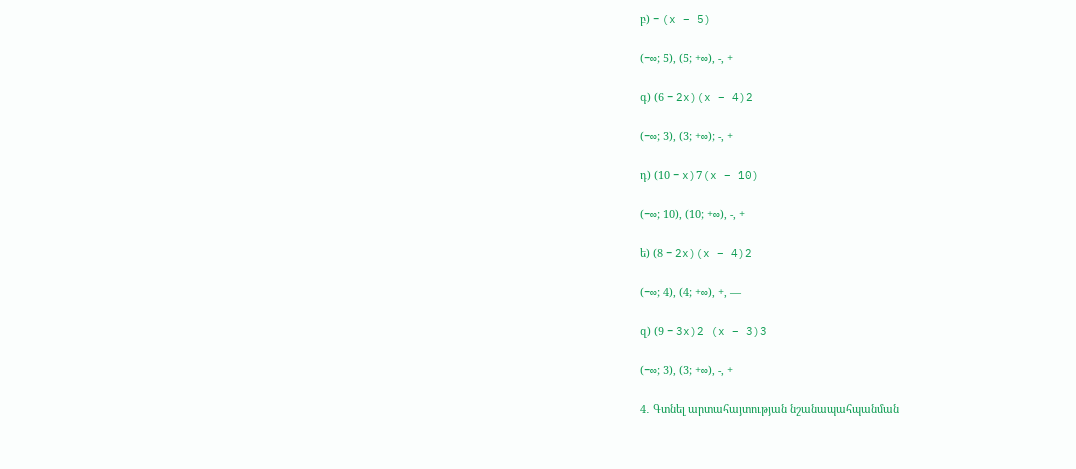բ) − (x − 5)

(−∞; 5), (5; +∞), -, +

գ) (6 − 2x)(x − 4)2

(−∞; 3), (3; +∞); -, +

դ) (10 − x)7(x − 10)

(−∞; 10), (10; +∞), -, +

ե) (8 − 2x)(x − 4)2

(−∞; 4), (4; +∞), +, —

զ) (9 − 3x)2 (x − 3)3

(−∞; 3), (3; +∞), -, +

4․ Գտնել արտահայտության նշանապահպանման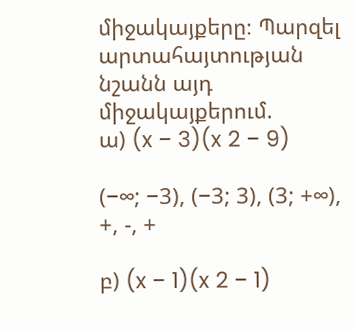միջակայքերը։ Պարզել արտահայտության
նշանն այդ միջակայքերում.
ա) (x − 3)(x 2 − 9)

(−∞; −3), (−3; 3), (3; +∞), +, -, +

բ) (x − 1)(x 2 − 1)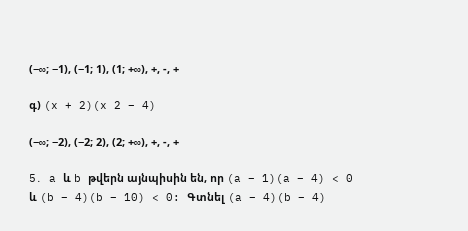(−∞; −1), (−1; 1), (1; +∞), +, -, +

գ) (x + 2)(x 2 − 4)

(−∞; −2), (−2; 2), (2; +∞), +, -, +

5․ a և b թվերն այնպիսին են, որ (a − 1)(a − 4) < 0 և (b − 4)(b − 10) < 0: Գտնել (a − 4)(b − 4)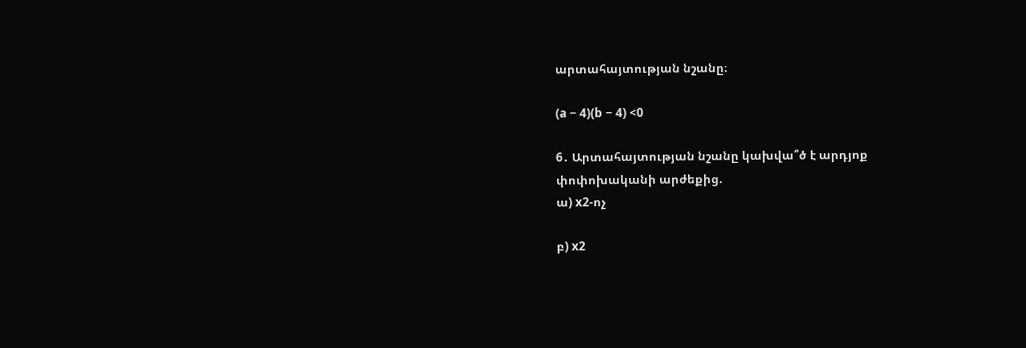արտահայտության նշանը։

(a − 4)(b − 4) <0

6․ Արտահայտության նշանը կախվա՞ծ է արդյոք փոփոխականի արժեքից.
ա) x2-ոչ

բ) x2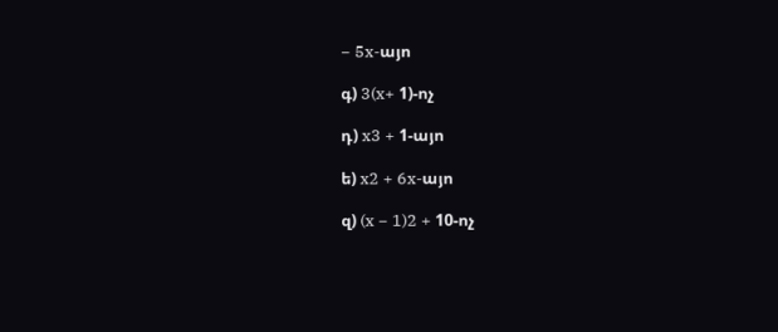− 5x-այո

գ) 3(x+ 1)-ոչ

դ) x3 + 1-այո

ե) x2 + 6x-այո

զ) (x − 1)2 + 10-ոչ